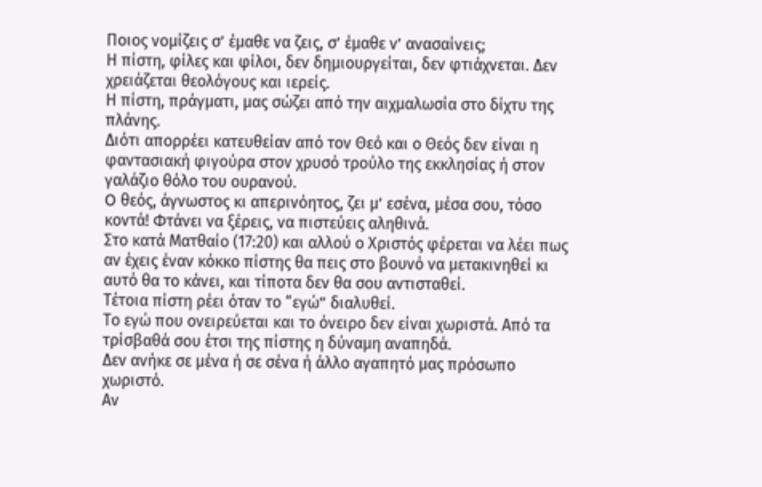Ποιος νομίζεις σ’ έμαθε να ζεις, σ’ έμαθε ν’ ανασαίνεις;
Η πίστη, φίλες και φίλοι, δεν δημιουργείται, δεν φτιάχνεται. Δεν χρειάζεται θεολόγους και ιερείς.
Η πίστη, πράγματι, μας σώζει από την αιχμαλωσία στο δίχτυ της πλάνης.
Διότι απορρέει κατευθείαν από τον Θεό και ο Θεός δεν είναι η φαντασιακή φιγούρα στον χρυσό τρούλο της εκκλησίας ή στον γαλάζιο θόλο του ουρανού.
O θεός, άγνωστος κι απερινόητος, ζει μ’ εσένα, μέσα σου, τόσο κοντά! Φτάνει να ξέρεις, να πιστεύεις αληθινά.
Στο κατά Ματθαίο (17:20) και αλλού ο Χριστός φέρεται να λέει πως αν έχεις έναν κόκκο πίστης θα πεις στο βουνό να μετακινηθεί κι αυτό θα το κάνει, και τίποτα δεν θα σου αντισταθεί.
Τέτοια πίστη ρέει όταν το “εγώ” διαλυθεί.
Το εγώ που ονειρεύεται και το όνειρο δεν είναι χωριστά. Από τα τρίσβαθά σου έτσι της πίστης η δύναμη αναπηδά.
Δεν ανήκε σε μένα ή σε σένα ή άλλο αγαπητό μας πρόσωπο χωριστό.
Αν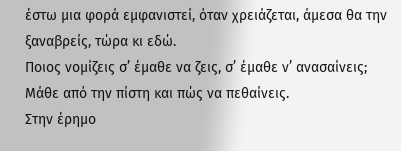έστω μια φορά εμφανιστεί, όταν χρειάζεται, άμεσα θα την ξαναβρείς, τώρα κι εδώ.
Ποιος νομίζεις σ’ έμαθε να ζεις, σ’ έμαθε ν’ ανασαίνεις;
Μάθε από την πίστη και πώς να πεθαίνεις.
Στην έρημο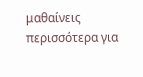μαθαίνεις περισσότερα για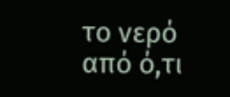το νερό από ό,τι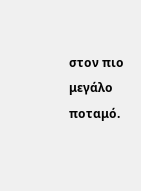στον πιο μεγάλο ποταμό.